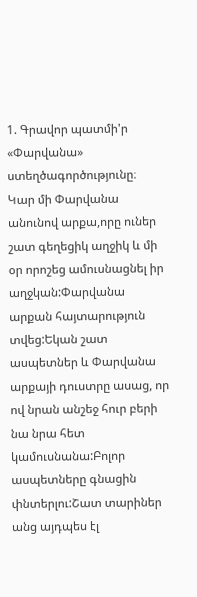1. Գրավոր պատմի'ր «Փարվանա» ստեղծագործությունը։
Կար մի Փարվանա անունով արքա,որը ուներ շատ գեղեցիկ աղջիկ և մի օր որոշեց ամուսնացնել իր աղջկան:Փարվանա արքան հայտարություն տվեց:Եկան շատ ասպետներ և Փարվանա արքայի դուստրը ասաց, որ ով նրան անշեջ հուր բերի նա նրա հետ կամուսնանա:Բոլոր ասպետները գնացին փնտերլու:Շատ տարիներ անց այդպես էլ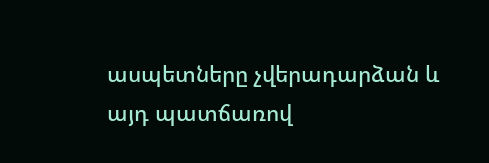ասպետները չվերադարձան և այդ պատճառով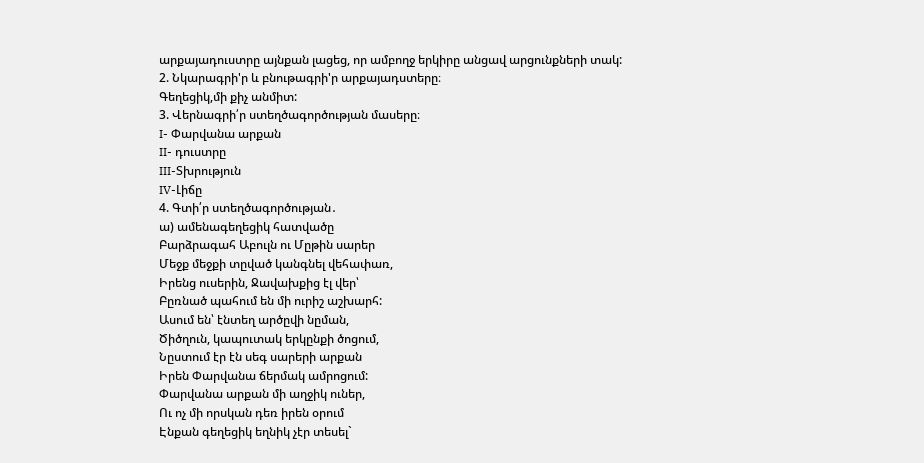արքայադուստրը այնքան լացեց, որ ամբողջ երկիրը անցավ արցունքների տակ:
2. Նկարագրի'ր և բնութագրի'ր արքայադստերը։
Գեղեցիկ,մի քիչ անմիտ:
3. Վերնագրի՛ր ստեղծագործության մասերը։
I- Փարվանա արքան
II- դուստրը
III-Տխրություն
IV-Լիճը
4. Գտի՛ր ստեղծագործության․
ա) ամենագեղեցիկ հատվածը
Բարձրագահ Աբուլն ու Մըթին սարեր
Մեջք մեջքի տըված կանգնել վեհափառ,
Իրենց ուսերին, Ջավախքից էլ վեր՝
Բըռնած պահում են մի ուրիշ աշխարհ:
Ասում են՝ էնտեղ արծըվի նըման,
Ծիծղուն, կապուտակ երկընքի ծոցում,
Նըստում էր էն սեգ սարերի արքան
Իրեն Փարվանա ճերմակ ամրոցում:
Փարվանա արքան մի աղջիկ ուներ,
Ու ոչ մի որսկան դեռ իրեն օրում
Էնքան գեղեցիկ եղնիկ չէր տեսել`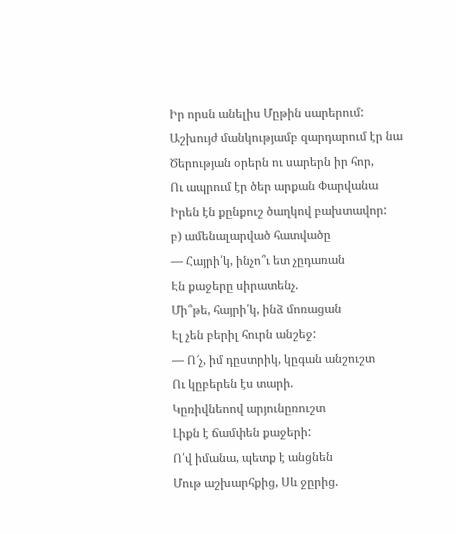Իր որսն անելիս Մըթին սարերում:
Աշխույժ մանկությամբ զարդարում էր նա
Ծերության օրերն ու սարերն իր հոր,
Ու ապրում էր ծեր արքան Փարվանա
Իրեն էն քընքուշ ծաղկով բախտավոր:
բ) ամենալարված հատվածը
— Հայրի՛կ, ինչո՞ւ ետ չըդառան
Էն քաջերը սիրատենչ.
Մի՞թե, հայրի՛կ, ինձ մոռացան
Էլ չեն բերիլ հուրն անշեջ:
— Ո՜չ, իմ դըստրիկ, կըգան անշուշտ
Ու կըբերեն էս տարի.
Կըռիվնեոով արյունըռուշտ
Լիքն է ճամփեն քաջերի:
Ո՛վ իմանա, պետք է անցնեն
Մութ աշխարհքից, Սև ջըրից.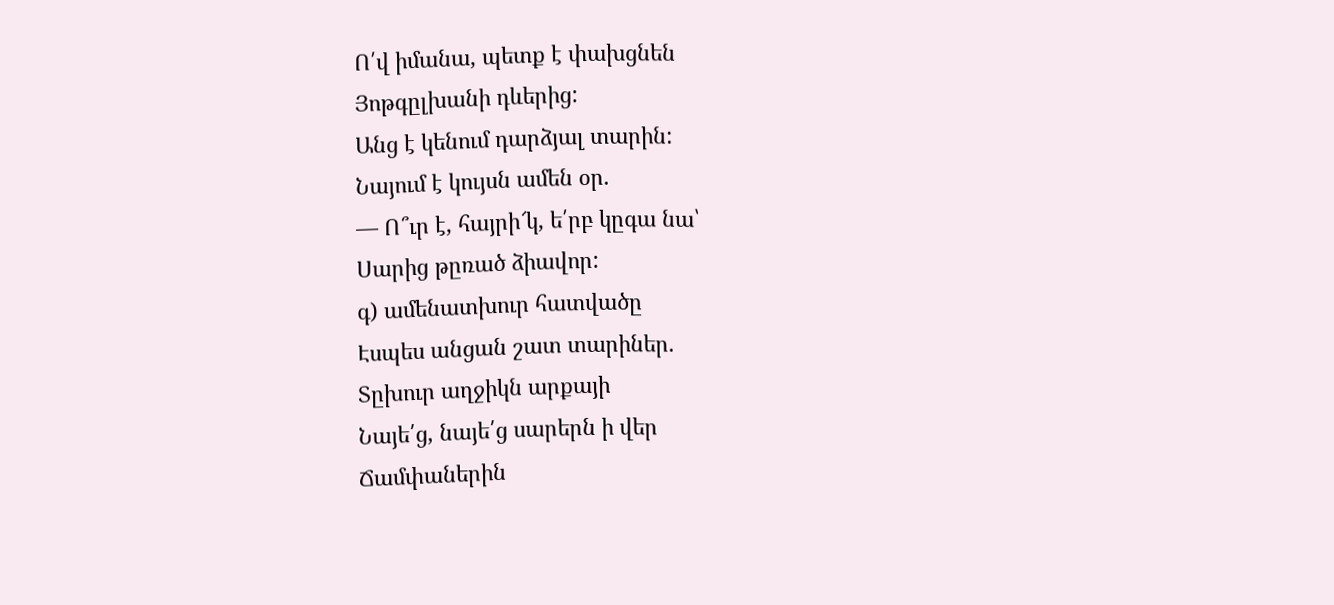Ո՛վ իմանա, պետք է փախցնեն
Յոթգըլխանի դևերից:
Անց է կենում դարձյալ տարին:
Նայում է կույսն ամեն օր.
— Ո՞ւր է, հայրի՜կ, ե՛րբ կըգա նա՝
Սարից թըռած ձիավոր:
գ) ամենատխուր հատվածը
Էսպես անցան շատ տարիներ.
Տըխուր աղջիկն արքայի
Նայե՛ց, նայե՛ց սարերն ի վեր
Ճամփաներին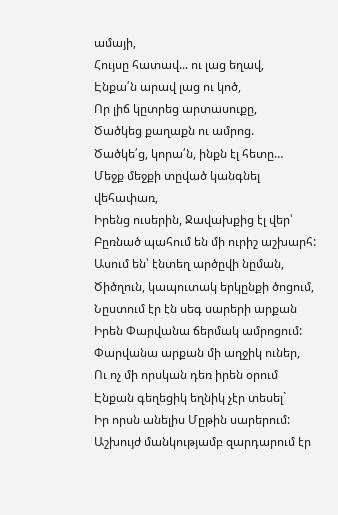ամայի,
Հույսը հատավ... ու լաց եղավ,
Էնքա՛ն արավ լաց ու կոծ,
Որ լիճ կըտրեց արտասուքը,
Ծածկեց քաղաքն ու ամրոց.
Ծածկե՛ց, կորա՛ն, ինքն էլ հետը…
Մեջք մեջքի տըված կանգնել վեհափառ,
Իրենց ուսերին, Ջավախքից էլ վեր՝
Բըռնած պահում են մի ուրիշ աշխարհ:
Ասում են՝ էնտեղ արծըվի նըման,
Ծիծղուն, կապուտակ երկընքի ծոցում,
Նըստում էր էն սեգ սարերի արքան
Իրեն Փարվանա ճերմակ ամրոցում:
Փարվանա արքան մի աղջիկ ուներ,
Ու ոչ մի որսկան դեռ իրեն օրում
Էնքան գեղեցիկ եղնիկ չէր տեսել`
Իր որսն անելիս Մըթին սարերում:
Աշխույժ մանկությամբ զարդարում էր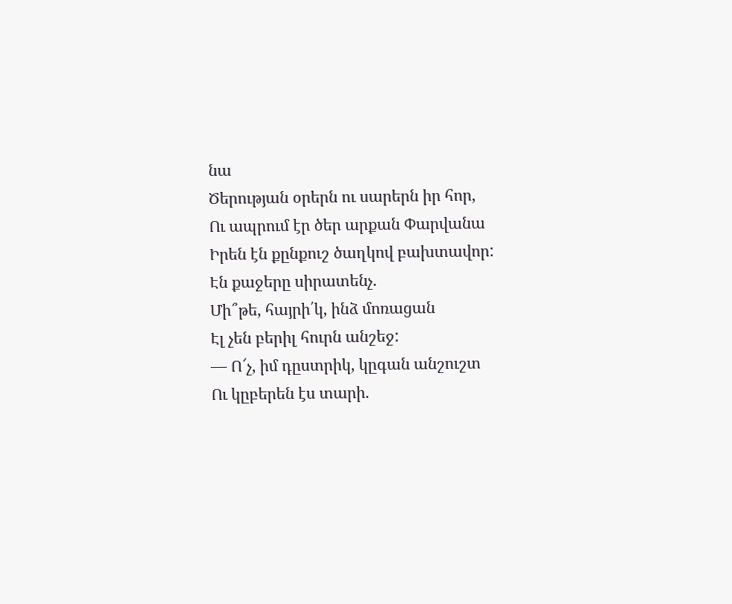նա
Ծերության օրերն ու սարերն իր հոր,
Ու ապրում էր ծեր արքան Փարվանա
Իրեն էն քընքուշ ծաղկով բախտավոր:
Էն քաջերը սիրատենչ.
Մի՞թե, հայրի՛կ, ինձ մոռացան
Էլ չեն բերիլ հուրն անշեջ:
— Ո՜չ, իմ դըստրիկ, կըգան անշուշտ
Ու կըբերեն էս տարի.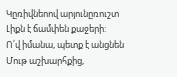Կըռիվնեոով արյունըռուշտ
Լիքն է ճամփեն քաջերի:
Ո՛վ իմանա, պետք է անցնեն
Մութ աշխարհքից,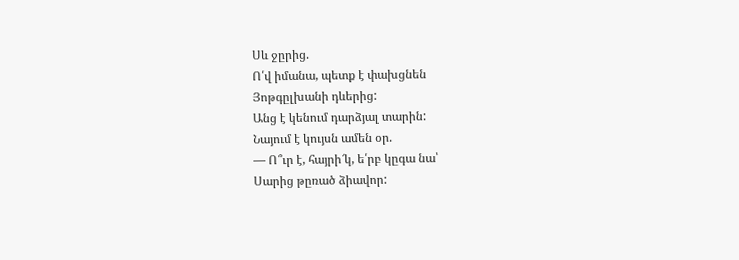Սև ջըրից.
Ո՛վ իմանա, պետք է փախցնեն
Յոթգըլխանի դևերից:
Անց է կենում դարձյալ տարին:
Նայում է կույսն ամեն օր.
— Ո՞ւր է, հայրի՜կ, ե՛րբ կըգա նա՝
Սարից թըռած ձիավոր: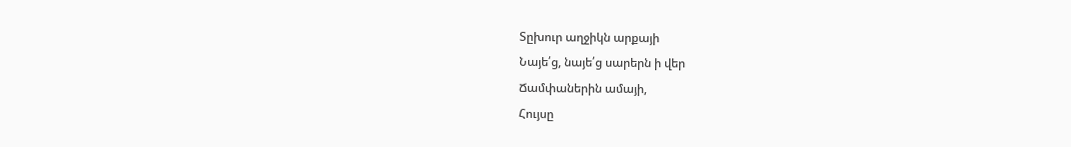Տըխուր աղջիկն արքայի
Նայե՛ց, նայե՛ց սարերն ի վեր
Ճամփաներին ամայի,
Հույսը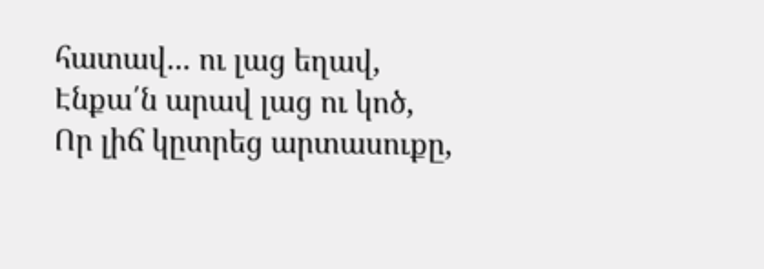հատավ... ու լաց եղավ,
Էնքա՛ն արավ լաց ու կոծ,
Որ լիճ կըտրեց արտասուքը,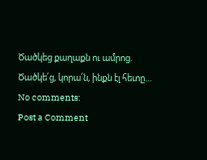Ծածկեց քաղաքն ու ամրոց.
Ծածկե՛ց, կորա՛ն, ինքն էլ հետը…
No comments:
Post a Comment